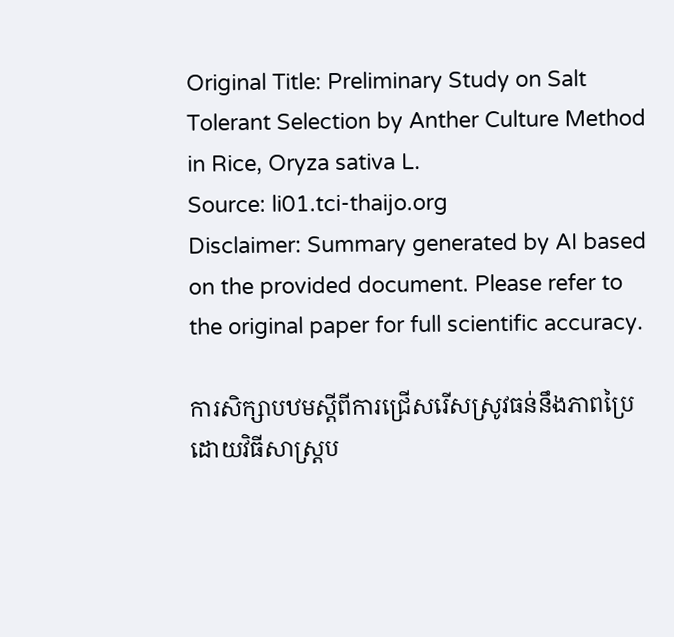Original Title: Preliminary Study on Salt Tolerant Selection by Anther Culture Method in Rice, Oryza sativa L.
Source: li01.tci-thaijo.org
Disclaimer: Summary generated by AI based on the provided document. Please refer to the original paper for full scientific accuracy.

ការសិក្សាបឋមស្តីពីការជ្រើសរើសស្រូវធន់នឹងភាពប្រៃដោយវិធីសាស្រ្តប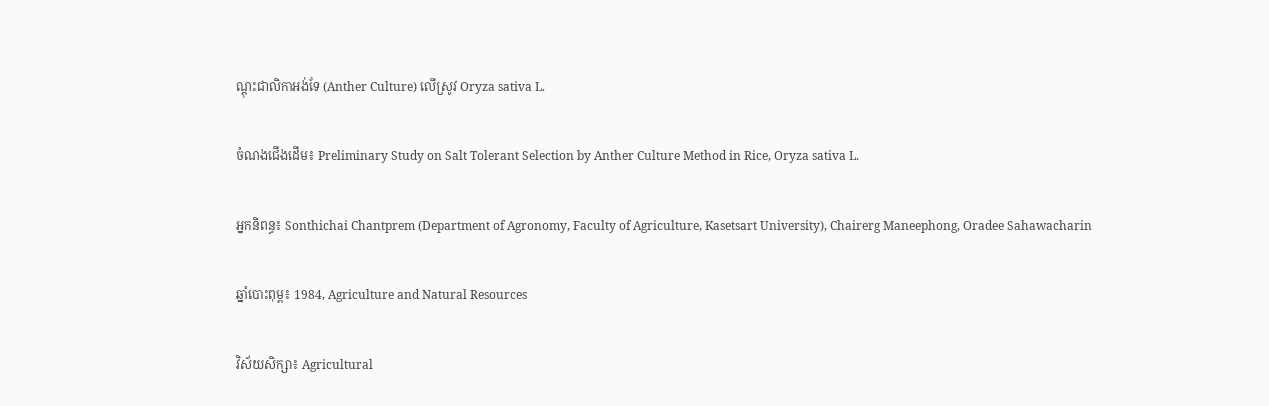ណ្តុះជាលិកាអង់ទែ (Anther Culture) លើស្រូវ Oryza sativa L.

ចំណងជើងដើម៖ Preliminary Study on Salt Tolerant Selection by Anther Culture Method in Rice, Oryza sativa L.

អ្នកនិពន្ធ៖ Sonthichai Chantprem (Department of Agronomy, Faculty of Agriculture, Kasetsart University), Chairerg Maneephong, Oradee Sahawacharin

ឆ្នាំបោះពុម្ព៖ 1984, Agriculture and Natural Resources

វិស័យសិក្សា៖ Agricultural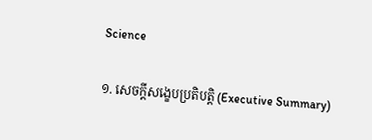Science

១. សេចក្តីសង្ខេបប្រតិបត្តិ (Executive Summary)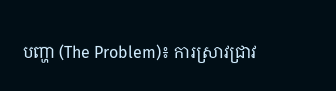បញ្ហា (The Problem)៖ ការស្រាវជ្រាវ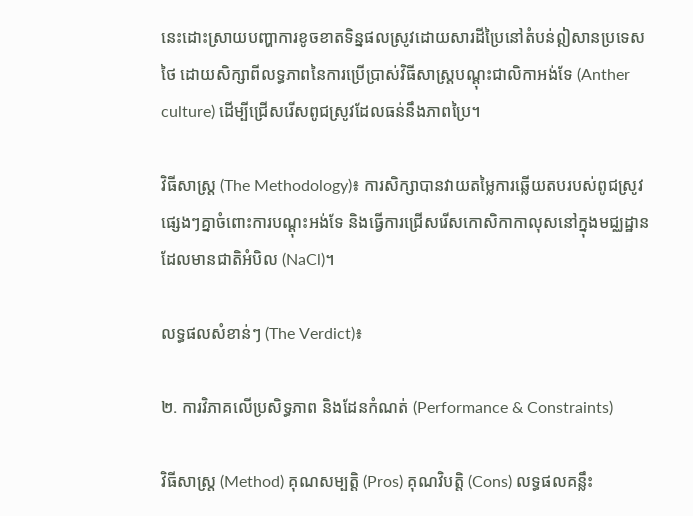នេះដោះស្រាយបញ្ហាការខូចខាតទិន្នផលស្រូវដោយសារដីប្រៃនៅតំបន់ឦសានប្រទេសថៃ ដោយសិក្សាពីលទ្ធភាពនៃការប្រើប្រាស់វិធីសាស្ត្របណ្តុះជាលិកាអង់ទែ (Anther culture) ដើម្បីជ្រើសរើសពូជស្រូវដែលធន់នឹងភាពប្រៃ។

វិធីសាស្ត្រ (The Methodology)៖ ការសិក្សាបានវាយតម្លៃការឆ្លើយតបរបស់ពូជស្រូវផ្សេងៗគ្នាចំពោះការបណ្តុះអង់ទែ និងធ្វើការជ្រើសរើសកោសិកាកាលុសនៅក្នុងមជ្ឈដ្ឋានដែលមានជាតិអំបិល (NaCl)។

លទ្ធផលសំខាន់ៗ (The Verdict)៖

២. ការវិភាគលើប្រសិទ្ធភាព និងដែនកំណត់ (Performance & Constraints)

វិធីសាស្ត្រ (Method) គុណសម្បត្តិ (Pros) គុណវិបត្តិ (Cons) លទ្ធផលគន្លឹះ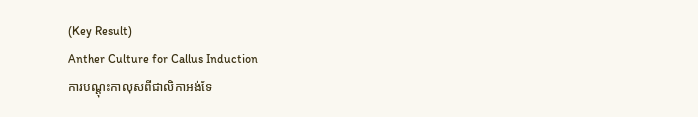(Key Result)
Anther Culture for Callus Induction
ការបណ្តុះកាលុសពីជាលិកាអង់ទែ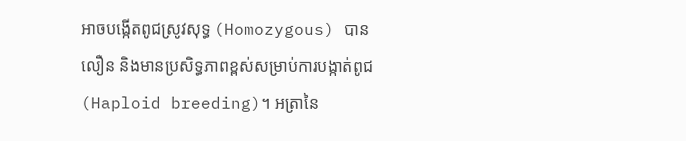អាចបង្កើតពូជស្រូវសុទ្ធ (Homozygous) បានលឿន និងមានប្រសិទ្ធភាពខ្ពស់សម្រាប់ការបង្កាត់ពូជ (Haploid breeding)។ អត្រានៃ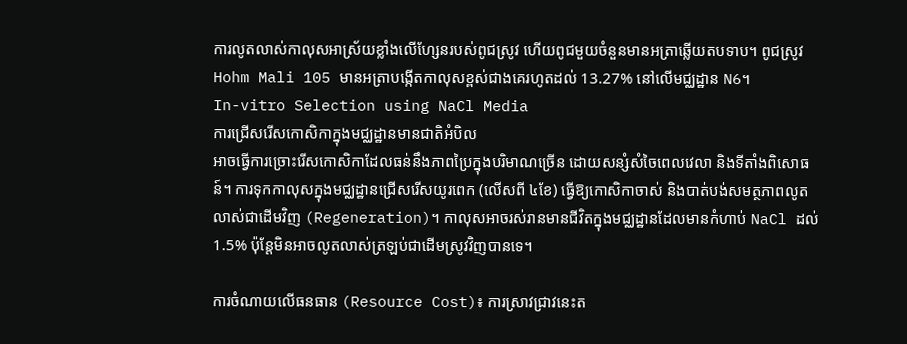ការលូតលាស់កាលុសអាស្រ័យខ្លាំងលើហ្សែនរបស់ពូជស្រូវ ហើយពូជមួយចំនួនមានអត្រាឆ្លើយតបទាប។ ពូជស្រូវ Hohm Mali 105 មានអត្រាបង្កើតកាលុសខ្ពស់ជាងគេរហូតដល់ 13.27% នៅលើមជ្ឈដ្ឋាន N6។
In-vitro Selection using NaCl Media
ការជ្រើសរើសកោសិកាក្នុងមជ្ឈដ្ឋានមានជាតិអំបិល
អាចធ្វើការច្រោះរើសកោសិកាដែលធន់នឹងភាពប្រៃក្នុងបរិមាណច្រើន ដោយសន្សំសំចៃពេលវេលា និងទីតាំងពិសោធន៍។ ការទុកកាលុសក្នុងមជ្ឈដ្ឋានជ្រើសរើសយូរពេក (លើសពី ៤ខែ) ធ្វើឱ្យកោសិកាចាស់ និងបាត់បង់សមត្ថភាពលូតលាស់ជាដើមវិញ (Regeneration)។ កាលុសអាចរស់រានមានជីវិតក្នុងមជ្ឈដ្ឋានដែលមានកំហាប់ NaCl ដល់ 1.5% ប៉ុន្តែមិនអាចលូតលាស់ត្រឡប់ជាដើមស្រូវវិញបានទេ។

ការចំណាយលើធនធាន (Resource Cost)៖ ការស្រាវជ្រាវនេះត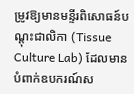ម្រូវឱ្យមានមន្ទីរពិសោធន៍បណ្តុះជាលិកា (Tissue Culture Lab) ដែលមានបំពាក់ឧបករណ៍ស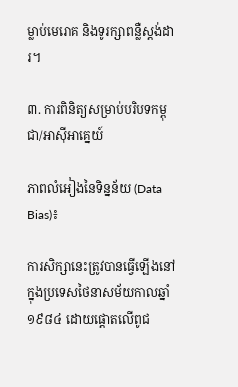ម្លាប់មេរោគ និងទូរក្សាពន្លឺស្តង់ដារ។

៣. ការពិនិត្យសម្រាប់បរិបទកម្ពុជា/អាស៊ីអាគ្នេយ៍

ភាពលំអៀងនៃទិន្នន័យ (Data Bias)៖

ការសិក្សានេះត្រូវបានធ្វើឡើងនៅក្នុងប្រទេសថៃនាសម័យកាលឆ្នាំ១៩៨៤ ដោយផ្តោតលើពូជ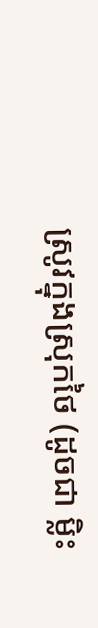ស្រូវក្នុងស្រុកថៃ (ដូចជា ម្លិះ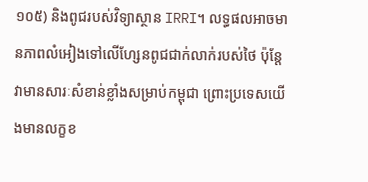១០៥) និងពូជរបស់វិទ្យាស្ថាន IRRI។ លទ្ធផលអាចមានភាពលំអៀងទៅលើហ្សែនពូជជាក់លាក់របស់ថៃ ប៉ុន្តែវាមានសារៈសំខាន់ខ្លាំងសម្រាប់កម្ពុជា ព្រោះប្រទេសយើងមានលក្ខខ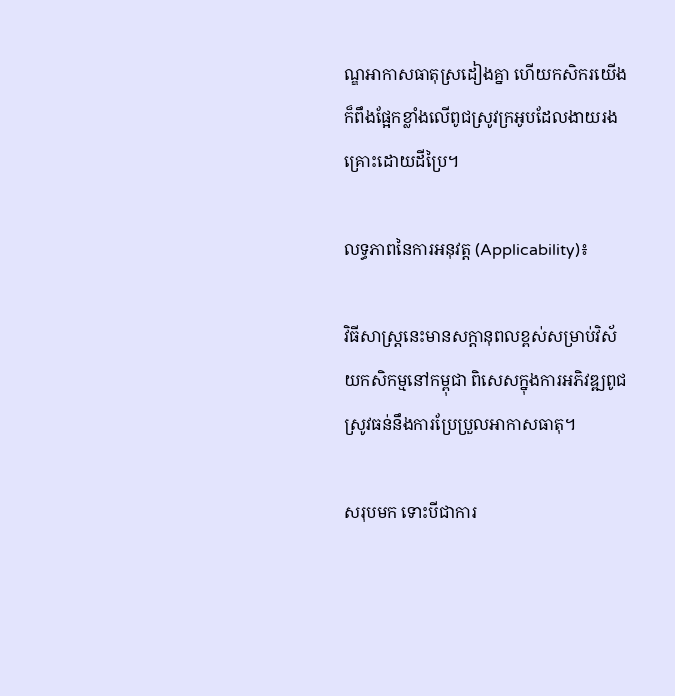ណ្ឌអាកាសធាតុស្រដៀងគ្នា ហើយកសិករយើងក៏ពឹងផ្អែកខ្លាំងលើពូជស្រូវក្រអូបដែលងាយរងគ្រោះដោយដីប្រៃ។

លទ្ធភាពនៃការអនុវត្ត (Applicability)៖

វិធីសាស្ត្រនេះមានសក្តានុពលខ្ពស់សម្រាប់វិស័យកសិកម្មនៅកម្ពុជា ពិសេសក្នុងការអភិវឌ្ឍពូជស្រូវធន់នឹងការប្រែប្រួលអាកាសធាតុ។

សរុបមក ទោះបីជាការ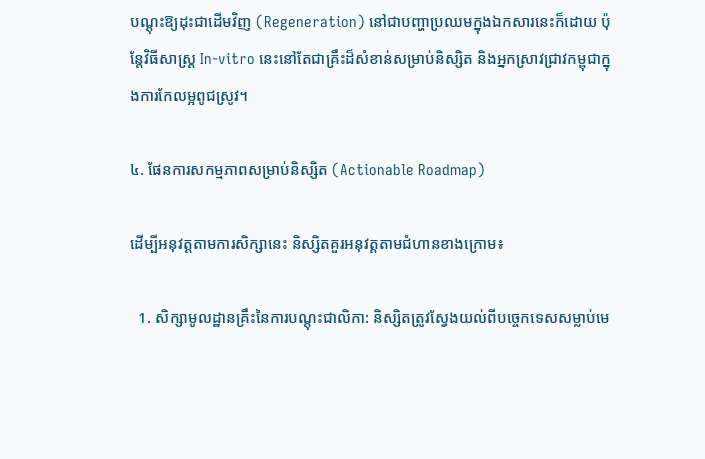បណ្តុះឱ្យដុះជាដើមវិញ (Regeneration) នៅជាបញ្ហាប្រឈមក្នុងឯកសារនេះក៏ដោយ ប៉ុន្តែវិធីសាស្ត្រ In-vitro នេះនៅតែជាគ្រឹះដ៏សំខាន់សម្រាប់និស្សិត និងអ្នកស្រាវជ្រាវកម្ពុជាក្នុងការកែលម្អពូជស្រូវ។

៤. ផែនការសកម្មភាពសម្រាប់និស្សិត (Actionable Roadmap)

ដើម្បីអនុវត្តតាមការសិក្សានេះ និស្សិតគួរអនុវត្តតាមជំហានខាងក្រោម៖

  1. សិក្សាមូលដ្ឋានគ្រឹះនៃការបណ្តុះជាលិកា: និស្សិតត្រូវស្វែងយល់ពីបច្ចេកទេសសម្លាប់មេ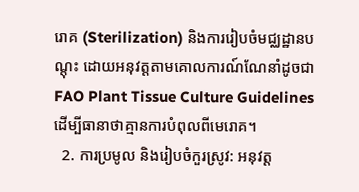រោគ (Sterilization) និងការរៀបចំមជ្ឈដ្ឋានបណ្តុះ ដោយអនុវត្តតាមគោលការណ៍ណែនាំដូចជា FAO Plant Tissue Culture Guidelines ដើម្បីធានាថាគ្មានការបំពុលពីមេរោគ។
  2. ការប្រមូល និងរៀបចំកួរស្រូវ: អនុវត្ត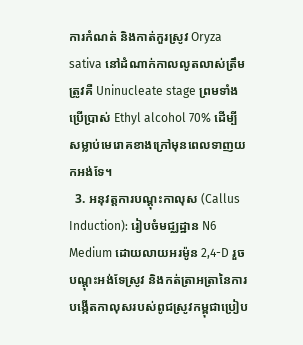ការកំណត់ និងកាត់កួរស្រូវ Oryza sativa នៅដំណាក់កាលលូតលាស់ត្រឹមត្រូវគឺ Uninucleate stage ព្រមទាំងប្រើប្រាស់ Ethyl alcohol 70% ដើម្បីសម្លាប់មេរោគខាងក្រៅមុនពេលទាញយកអង់ទែ។
  3. អនុវត្តការបណ្តុះកាលុស (Callus Induction): រៀបចំមជ្ឈដ្ឋាន N6 Medium ដោយលាយអរម៉ូន 2,4-D រួចបណ្តុះអង់ទែស្រូវ និងកត់ត្រាអត្រានៃការបង្កើតកាលុសរបស់ពូជស្រូវកម្ពុជាប្រៀប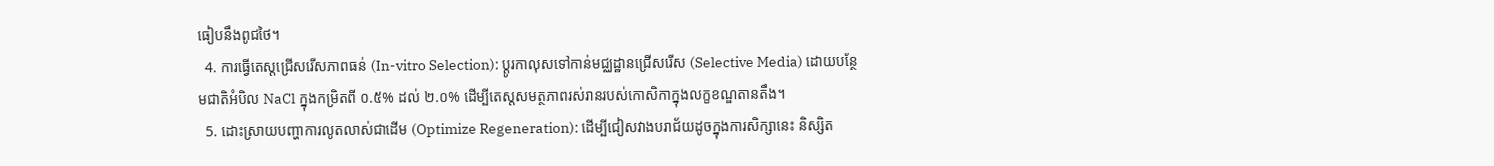ធៀបនឹងពូជថៃ។
  4. ការធ្វើតេស្តជ្រើសរើសភាពធន់ (In-vitro Selection): ប្តូរកាលុសទៅកាន់មជ្ឈដ្ឋានជ្រើសរើស (Selective Media) ដោយបន្ថែមជាតិអំបិល NaCl ក្នុងកម្រិតពី ០.៥% ដល់ ២.០% ដើម្បីតេស្តសមត្ថភាពរស់រានរបស់កោសិកាក្នុងលក្ខខណ្ឌតានតឹង។
  5. ដោះស្រាយបញ្ហាការលូតលាស់ជាដើម (Optimize Regeneration): ដើម្បីជៀសវាងបរាជ័យដូចក្នុងការសិក្សានេះ និស្សិត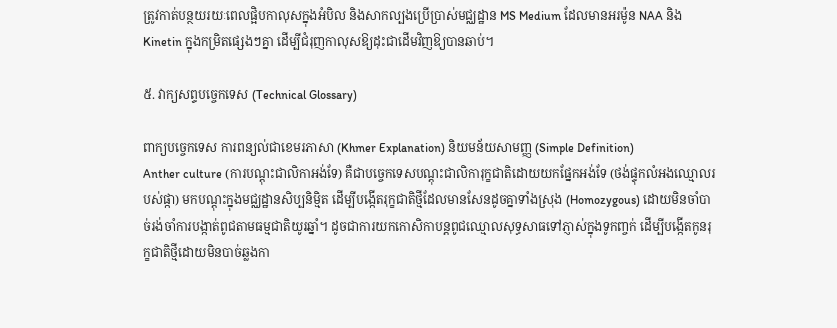ត្រូវកាត់បន្ថយរយៈពេលផ្អិបកាលុសក្នុងអំបិល និងសាកល្បងប្រើប្រាស់មជ្ឈដ្ឋាន MS Medium ដែលមានអរម៉ូន NAA និង Kinetin ក្នុងកម្រិតផ្សេងៗគ្នា ដើម្បីជំរុញកាលុសឱ្យដុះជាដើមវិញឱ្យបានឆាប់។

៥. វាក្យសព្ទបច្ចេកទេស (Technical Glossary)

ពាក្យបច្ចេកទេស ការពន្យល់ជាខេមរភាសា (Khmer Explanation) និយមន័យសាមញ្ញ (Simple Definition)
Anther culture (ការបណ្តុះជាលិកាអង់ទែ) គឺជាបច្ចេកទេសបណ្តុះជាលិការុក្ខជាតិដោយយកផ្នែកអង់ទែ (ថង់ផ្ទុកលំអងឈ្មោលរបស់ផ្កា) មកបណ្តុះក្នុងមជ្ឈដ្ឋានសិប្បនិម្មិត ដើម្បីបង្កើតរុក្ខជាតិថ្មីដែលមានសែនដូចគ្នាទាំងស្រុង (Homozygous) ដោយមិនចាំបាច់រង់ចាំការបង្កាត់ពូជតាមធម្មជាតិយូរឆ្នាំ។ ដូចជាការយកកោសិកាបន្តពូជឈ្មោលសុទ្ធសាធទៅភ្ញាស់ក្នុងទូកញ្ចក់ ដើម្បីបង្កើតកូនរុក្ខជាតិថ្មីដោយមិនបាច់ឆ្លងកា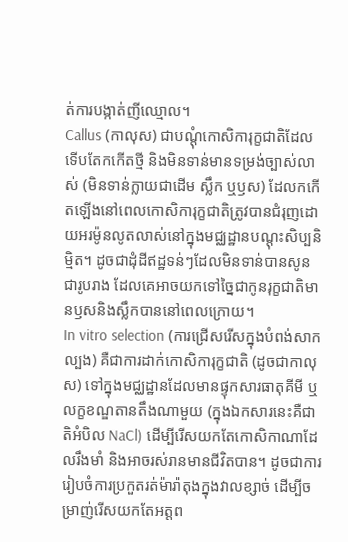ត់ការបង្កាត់ញីឈ្មោល។
Callus (កាលុស) ជាបណ្តុំកោសិការុក្ខជាតិដែលទើបតែកកើតថ្មី និងមិនទាន់មានទម្រង់ច្បាស់លាស់ (មិនទាន់ក្លាយជាដើម ស្លឹក ឬឫស) ដែលកកើតឡើងនៅពេលកោសិការុក្ខជាតិត្រូវបានជំរុញដោយអរម៉ូនលូតលាស់នៅក្នុងមជ្ឈដ្ឋានបណ្តុះសិប្បនិម្មិត។ ដូចជាដុំដីឥដ្ឋទន់ៗដែលមិនទាន់បានសូនជារូបរាង ដែលគេអាចយកទៅច្នៃជាកូនរុក្ខជាតិមានឫសនិងស្លឹកបាននៅពេលក្រោយ។
In vitro selection (ការជ្រើសរើសក្នុងបំពង់សាកល្បង) គឺជាការដាក់កោសិការុក្ខជាតិ (ដូចជាកាលុស) ទៅក្នុងមជ្ឈដ្ឋានដែលមានផ្ទុកសារធាតុគីមី ឬលក្ខខណ្ឌតានតឹងណាមួយ (ក្នុងឯកសារនេះគឺជាតិអំបិល NaCl) ដើម្បីរើសយកតែកោសិកាណាដែលរឹងមាំ និងអាចរស់រានមានជីវិតបាន។ ដូចជាការរៀបចំការប្រកួតរត់ម៉ារ៉ាតុងក្នុងវាលខ្សាច់ ដើម្បីចម្រាញ់រើសយកតែអត្តព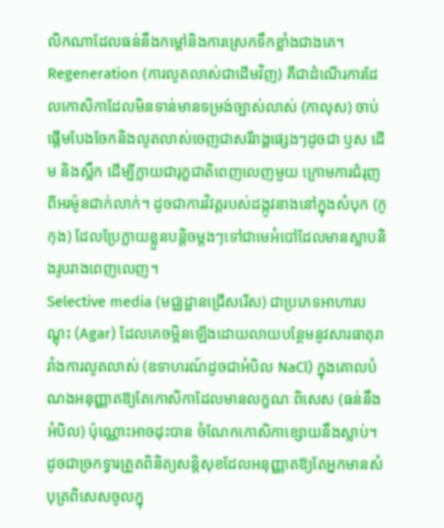លិកណាដែលធន់នឹងកម្តៅនិងការស្រេកទឹកខ្លាំងជាងគេ។
Regeneration (ការលូតលាស់ជាដើមវិញ) គឺជាដំណើរការដែលកោសិកាដែលមិនទាន់មានទម្រង់ច្បាស់លាស់ (កាលុស) ចាប់ផ្តើមបែងចែកនិងលូតលាស់ចេញជាសរីរាង្គផ្សេងៗដូចជា ឫស ដើម និងស្លឹក ដើម្បីក្លាយជារុក្ខជាតិពេញលេញមួយ ក្រោមការជំរុញពីអរម៉ូនជាក់លាក់។ ដូចជាការវិវត្តរបស់ដង្កូវនាងនៅក្នុងសំបុក (កូកុង) ដែលប្រែក្លាយខ្លួនបន្តិចម្តងៗទៅជាមេអំបៅដែលមានស្លាបនិងរូបរាងពេញលេញ។
Selective media (មជ្ឈដ្ឋានជ្រើសរើស) ជាប្រភេទអាហារបណ្តុះ (Agar) ដែលគេចម្អិនឡើងដោយលាយបន្ថែមនូវសារធាតុរារាំងការលូតលាស់ (ឧទាហរណ៍ដូចជាអំបិល NaCl) ក្នុងគោលបំណងអនុញ្ញាតឱ្យតែកោសិកាដែលមានលក្ខណៈពិសេស (ធន់នឹងអំបិល) ប៉ុណ្ណោះអាចដុះបាន ចំណែកកោសិកាខ្សោយនឹងស្លាប់។ ដូចជាច្រកទ្វារត្រួតពិនិត្យសន្តិសុខដែលអនុញ្ញាតឱ្យតែអ្នកមានសំបុត្រពិសេសចូលក្នុ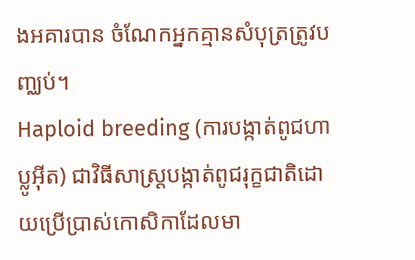ងអគារបាន ចំណែកអ្នកគ្មានសំបុត្រត្រូវបញ្ឈប់។
Haploid breeding (ការបង្កាត់ពូជហាប្លូអ៊ីត) ជាវិធីសាស្ត្របង្កាត់ពូជរុក្ខជាតិដោយប្រើប្រាស់កោសិកាដែលមា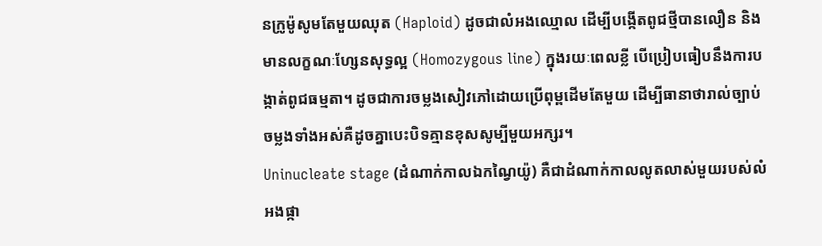នក្រូម៉ូសូមតែមួយឈុត (Haploid) ដូចជាលំអងឈ្មោល ដើម្បីបង្កើតពូជថ្មីបានលឿន និងមានលក្ខណៈហ្សែនសុទ្ធល្អ (Homozygous line) ក្នុងរយៈពេលខ្លី បើប្រៀបធៀបនឹងការបង្កាត់ពូជធម្មតា។ ដូចជាការចម្លងសៀវភៅដោយប្រើពុម្ពដើមតែមួយ ដើម្បីធានាថារាល់ច្បាប់ចម្លងទាំងអស់គឺដូចគ្នាបេះបិទគ្មានខុសសូម្បីមួយអក្សរ។
Uninucleate stage (ដំណាក់កាលឯកណ្វៃយ៉ូ) គឺជាដំណាក់កាលលូតលាស់មួយរបស់លំអងផ្កា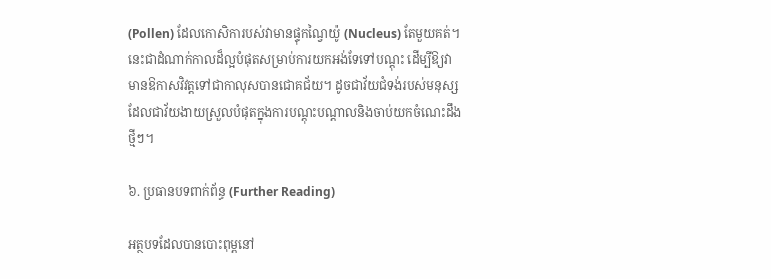(Pollen) ដែលកោសិការបស់វាមានផ្ទុកណ្វៃយ៉ូ (Nucleus) តែមួយគត់។ នេះជាដំណាក់កាលដ៏ល្អបំផុតសម្រាប់ការយកអង់ទែទៅបណ្តុះ ដើម្បីឱ្យវាមានឱកាសវិវត្តទៅជាកាលុសបានជោគជ័យ។ ដូចជាវ័យជំទង់របស់មនុស្ស ដែលជាវ័យងាយស្រួលបំផុតក្នុងការបណ្តុះបណ្តាលនិងចាប់យកចំណេះដឹងថ្មីៗ។

៦. ប្រធានបទពាក់ព័ន្ធ (Further Reading)

អត្ថបទដែលបានបោះពុម្ពនៅ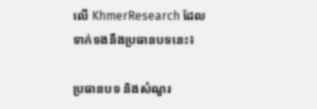លើ KhmerResearch ដែលទាក់ទងនឹងប្រធានបទនេះ៖

ប្រធានបទ និងសំណួរ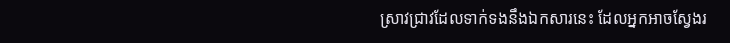ស្រាវជ្រាវដែលទាក់ទងនឹងឯកសារនេះ ដែលអ្នកអាចស្វែងរ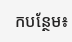កបន្ថែម៖